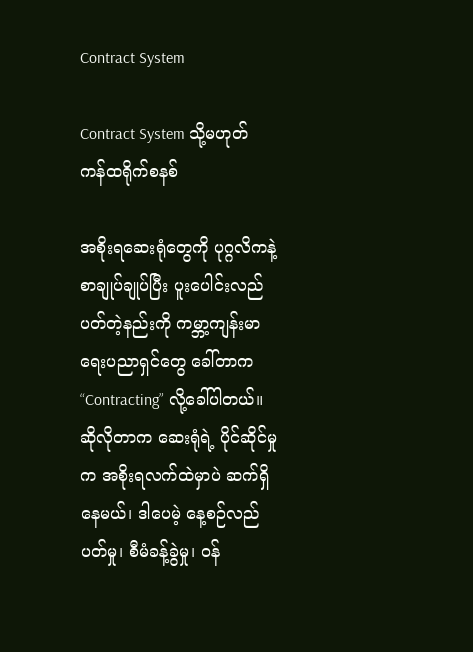Contract System

Contract System သို့မဟုတ် ကန်ထရိုက်စနစ်

အစိုးရဆေးရုံတွေကို ပုဂ္ဂလိကနဲ့ စာချုပ်ချုပ်ပြီး ပူးပေါင်းလည်ပတ်တဲ့နည်းကို ကမ္ဘာ့ကျန်းမာရေးပညာရှင်တွေ ခေါ်တာက “Contracting” လို့ခေါ်ပါတယ်။ ဆိုလိုတာက ဆေးရုံရဲ့ ပိုင်ဆိုင်မှုက အစိုးရလက်ထဲမှာပဲ ဆက်ရှိနေမယ်၊ ဒါပေမဲ့ နေ့စဉ်လည်ပတ်မှု၊ စီမံခန့်ခွဲမှု၊ ဝန်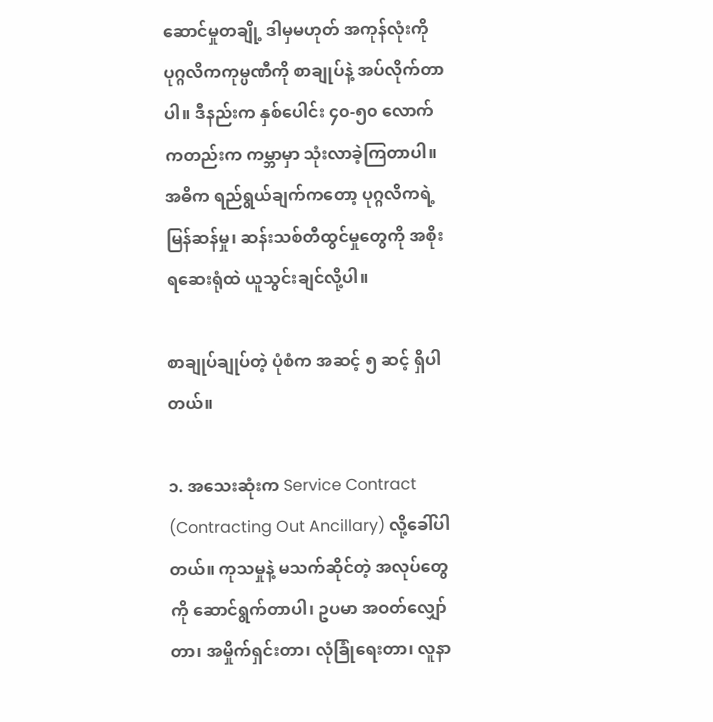ဆောင်မှုတချို့ ဒါမှမဟုတ် အကုန်လုံးကို ပုဂ္ဂလိကကုမ္ပဏီကို စာချုပ်နဲ့ အပ်လိုက်တာပါ။ ဒီနည်းက နှစ်ပေါင်း ၄၀-၅၀ လောက်ကတည်းက ကမ္ဘာမှာ သုံးလာခဲ့ကြတာပါ။ အဓိက ရည်ရွယ်ချက်ကတော့ ပုဂ္ဂလိကရဲ့ မြန်ဆန်မှု၊ ဆန်းသစ်တီထွင်မှုတွေကို အစိုးရဆေးရုံထဲ ယူသွင်းချင်လို့ပါ။

စာချုပ်ချုပ်တဲ့ ပုံစံက အဆင့် ၅ ဆင့် ရှိပါတယ်။

၁. အသေးဆုံးက Service Contract (Contracting Out Ancillary) လို့ခေါ်ပါတယ်။ ကုသမှုနဲ့ မသက်ဆိုင်တဲ့ အလုပ်တွေကို ဆောင်ရွက်တာပါ၊ ဥပမာ အဝတ်လျှော်တာ၊ အမှိုက်ရှင်းတာ၊ လုံခြုံရေးတာ၊ လူနာ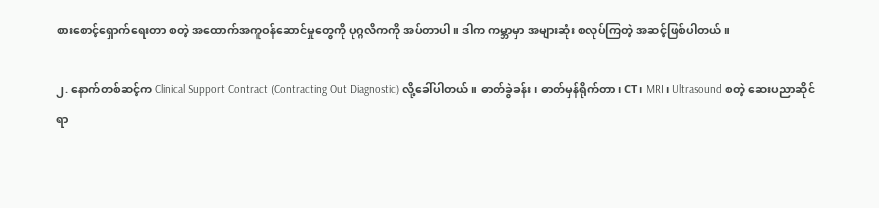စား‌စောင့်ရှောက်ရေးတာ စတဲ့ အထောက်အကူဝန်ဆောင်မှုတွေကို ပုဂ္ဂလိကကို အပ်တာပါ။ ဒါက ကမ္ဘာမှာ အများဆုံး စလုပ်ကြတဲ့ အဆင့်ဖြစ်ပါတယ်။

၂. နောက်တစ်ဆင့်က Clinical Support Contract (Contracting Out Diagnostic) လို့ခေါ်ပါတယ်။ ဓာတ်ခွဲခန်း၊ ဓာတ်မှန်ရိုက်တာ၊ CT၊ MRI၊ Ultrasound စတဲ့ ဆေးပညာဆိုင်ရာ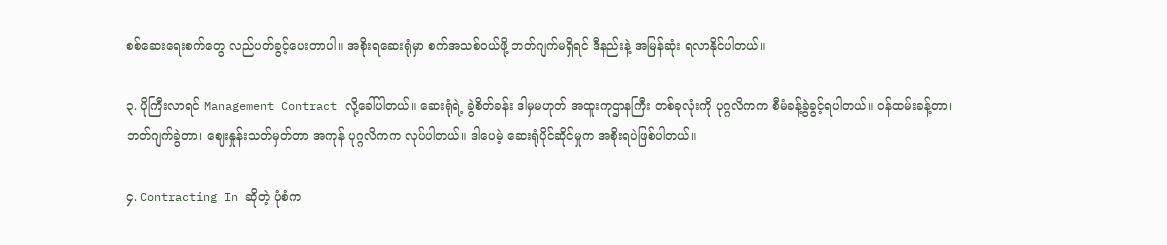စစ်ဆေးရေးစက်တွေ လည်ပတ်ခွင့်ပေးတာပါ။ အစိုးရဆေးရုံမှာ စက်အသစ်ဝယ်ဖို့ ဘတ်ဂျက်မရှိရင် ဒီနည်းနဲ့ အမြန်ဆုံး ရလာနိုင်ပါတယ်။

၃. ပိုကြီးလာရင် Management Contract လို့ခေါ်ပါတယ်။ ဆေးရုံရဲ့ ခွဲစိတ်ခန်း ဒါမှမဟုတ် အထူးကုဌာနကြီး တစ်ခုလုံးကို ပုဂ္ဂလိကက စီမံခန့်ခွဲခွင့်ရပါတယ်။ ဝန်ထမ်းခန့်တာ၊ ဘတ်ဂျက်ခွဲတာ၊ ဈေးနှုန်းသတ်မှတ်တာ အကုန် ပုဂ္ဂလိကက လုပ်ပါတယ်။ ဒါပေမဲ့ ဆေးရုံပိုင်ဆိုင်မှုက အစိုးရပဲဖြစ်ပါတယ်။

၄. Contracting In ဆိုတဲ့ ပုံစံက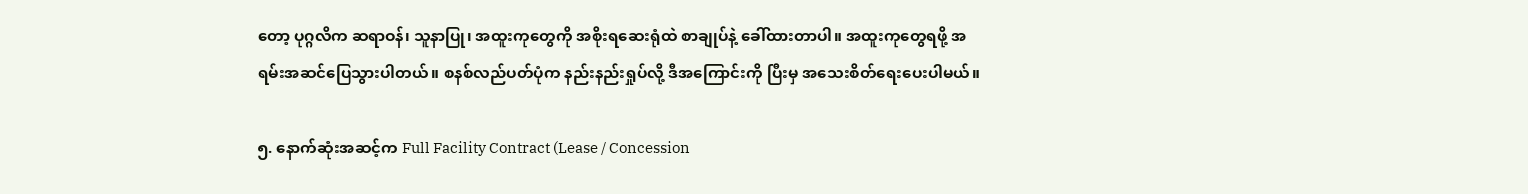တော့ ပုဂ္ဂလိက ဆရာဝန်၊ သူနာပြု၊ အထူးကုတွေကို အစိုးရဆေးရုံထဲ စာချုပ်နဲ့ ခေါ်ထားတာပါ။ အထူးကုတွေရဖို့ အရမ်းအဆင်ပြေသွားပါတယ်။ စနစ်လည်ပတ်ပုံက နည်းနည်းရှုပ်လို့ ဒီအကြောင်းကို ပြီးမှ အသေးစိတ်ရေးပေးပါမယ်။

၅. နောက်ဆုံးအဆင့်က Full Facility Contract (Lease / Concession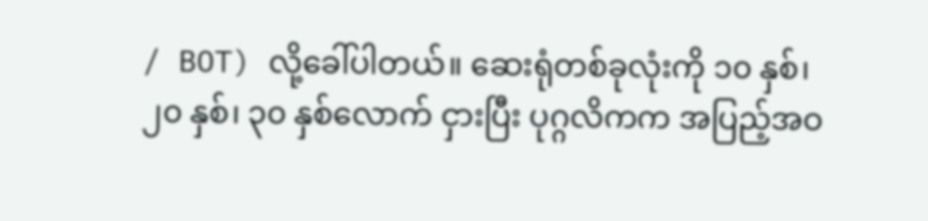/ BOT) လို့ခေါ်ပါတယ်။ ဆေးရုံတစ်ခုလုံးကို ၁၀ နှစ်၊ ၂၀ နှစ်၊ ၃၀ နှစ်လောက် ငှားပြီး ပုဂ္ဂလိကက အပြည့်အဝ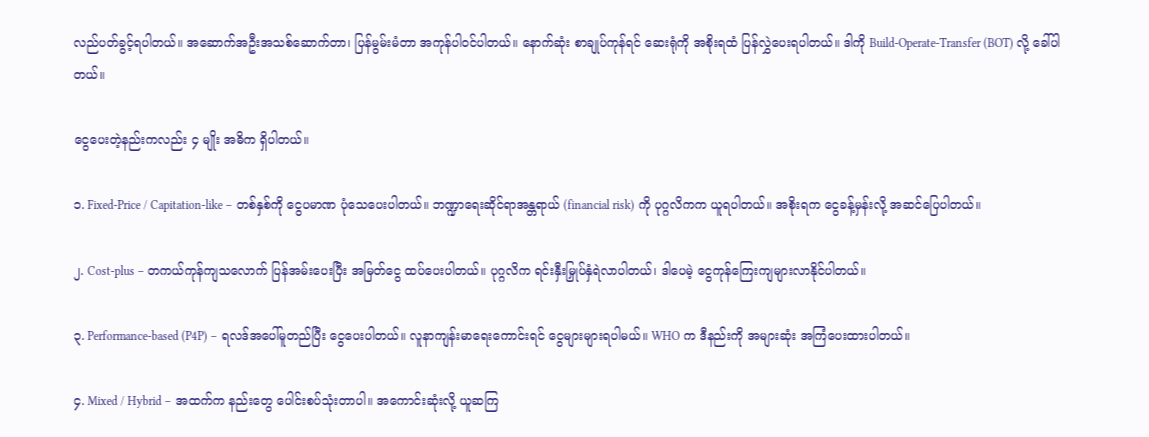လည်ပတ်ခွင့်ရပါတယ်။ အဆောက်အဦးအသစ်ဆောက်တာ၊ ပြန်မွမ်းမံတာ အကုန်ပါဝင်ပါတယ်။ နောက်ဆုံး စာချုပ်ကုန်ရင် ဆေးရုံကို အစိုးရထံ ပြန်လွှဲပေးရပါတယ်။ ဒါကို Build-Operate-Transfer (BOT) လို့ ခေါ်ပါတယ်။

ငွေပေးတဲ့နည်းကလည်း ၄ မျိုး အဓိက ရှိပါတယ်။

၁. Fixed-Price / Capitation-like – တစ်နှစ်ကို ငွေပမာဏ ပုံသေပေးပါတယ်။ ဘဏ္ဍာရေးဆိုင်ရာအန္တရာယ် (financial risk) ကို ပုဂ္ဂလိကက ယူရပါတယ်။ အစိုးရက ငွေခန့်မှန်းလို့ အဆင်ပြေပါတယ်။

၂. Cost-plus – တကယ်ကုန်ကျသလောက် ပြန်အမ်းပေးပြီး အမြတ်ငွေ ထပ်ပေးပါတယ်။ ပုဂ္ဂလိက ရင်းနှီးမြှုပ်နှံရဲလာပါတယ်၊ ဒါပေမဲ့ ငွေကုန်ကြေးကျများလာနိုင်ပါတယ်။

၃. Performance-based (P4P) – ရလဒ်အပေါ်မူတည်ပြီး ငွေပေးပါတယ်။ လူနာကျန်းမာရေးကောင်းရင် ငွေများများရပါမယ်။ WHO က ဒီနည်းကို အများဆုံး အကြံပေးထားပါတယ်။

၄. Mixed / Hybrid – အထက်က နည်းတွေ ပေါင်းစပ်သုံးတာပါ။ အကောင်းဆုံးလို့ ယူဆကြ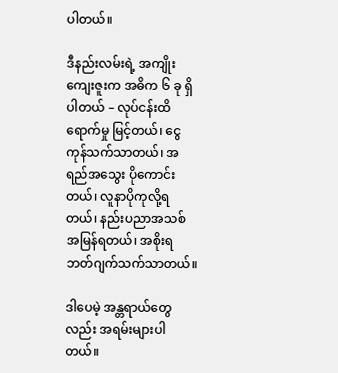ပါတယ်။

ဒီနည်းလမ်းရဲ့ အကျိုးကျေးဇူးက အဓိက ၆ ခု ရှိပါတယ် – လုပ်ငန်းထိရောက်မှု မြင့်တယ်၊ ငွေကုန်သက်သာတယ်၊ အရည်အသွေး ပိုကောင်းတယ်၊ လူနာပိုကုလို့ရတယ်၊ နည်းပညာအသစ် အမြန်ရတယ်၊ အစိုးရ ဘတ်ဂျက်သက်သာတယ်။

ဒါပေမဲ့ အန္တရာယ်တွေလည်း အရမ်းများပါတယ်။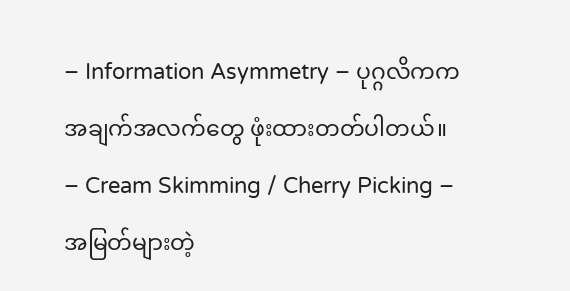– Information Asymmetry – ပုဂ္ဂလိကက အချက်အလက်တွေ ဖုံးထားတတ်ပါတယ်။
– Cream Skimming / Cherry Picking – အမြတ်များတဲ့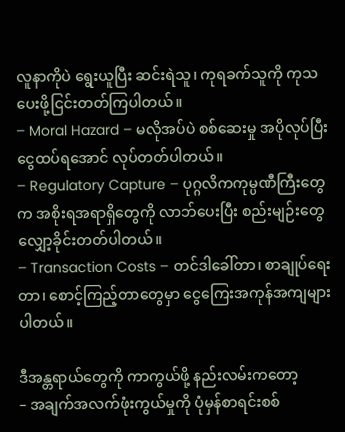လူနာကိုပဲ ရွေးယူပြီး ဆင်းရဲသူ၊ ကုရခက်သူကို ကုသပေးဖို့ငြင်းတတ်ကြပါတယ်။
– Moral Hazard – မလိုအပ်ပဲ စစ်ဆေးမှု အပိုလုပ်ပြီး ငွေထပ်ရအောင် လုပ်တတ်ပါတယ်။
– Regulatory Capture – ပုဂ္ဂလိကကုမ္ပဏီကြီးတွေက အစိုးရအရာရှိတွေကို လာဘ်ပေးပြီး စည်းမျဉ်းတွေ လျှော့ခိုင်းတတ်ပါတယ်။
– Transaction Costs – တင်ဒါခေါ်တာ၊ စာချုပ်ရေးတာ၊ စောင့်ကြည့်တာတွေမှာ ငွေကြေးအကုန်အကျများပါတယ်။

ဒီအန္တရာယ်တွေကို ကာကွယ်ဖို့ နည်းလမ်းကတော့
– အချက်အလက်ဖုံးကွယ်မှုကို ပုံမှန်စာရင်းစစ်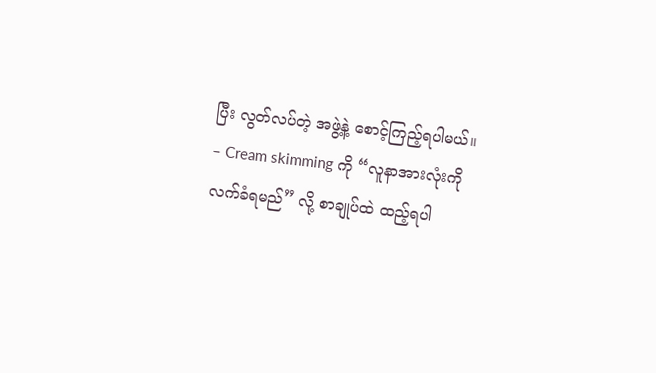ပြီး လွတ်လပ်တဲ့ အဖွဲ့နဲ့ စောင့်ကြည့်ရပါမယ်။
– Cream skimming ကို “လူနာအားလုံးကို လက်ခံရမည်” လို့ စာချုပ်ထဲ ထည့်ရပါ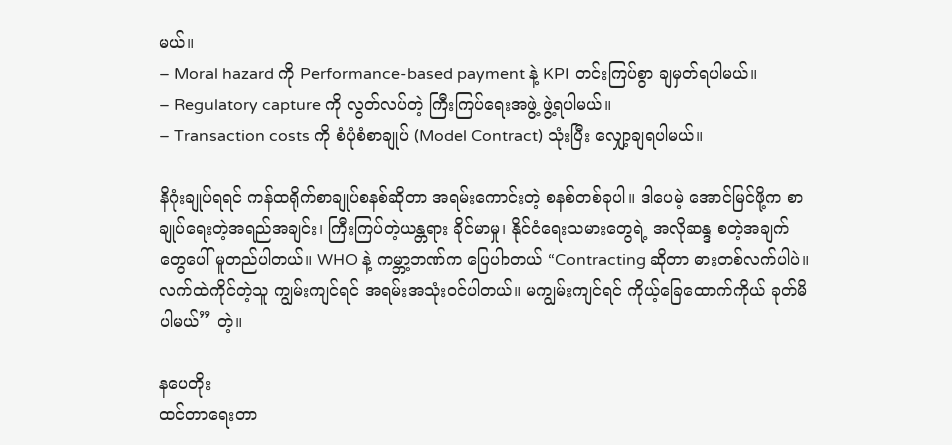မယ်။
– Moral hazard ကို Performance-based payment နဲ့ KPI တင်းကြပ်စွာ ချမှတ်ရပါမယ်။
– Regulatory capture ကို လွတ်လပ်တဲ့ ကြီးကြပ်ရေးအဖွဲ့ ဖွဲ့ရပါမယ်။
– Transaction costs ကို စံပုံစံစာချုပ် (Model Contract) သုံးပြီး လျှော့ချရပါမယ်။

နိဂုံးချုပ်ရရင် ကန်ထရိုက်စာချုပ်စနစ်ဆိုတာ အရမ်းကောင်းတဲ့ စနစ်တစ်ခုပါ။ ဒါပေမဲ့ အောင်မြင်ဖို့က စာချုပ်ရေးတဲ့အရည်အချင်း၊ ကြီးကြပ်တဲ့ယန္တရား ခိုင်မာမှု၊ နိုင်ငံရေးသမားတွေရဲ့ အလိုဆန္ဒ စတဲ့အချက်တွေပေါ် မူတည်ပါတယ်။ WHO နဲ့ ကမ္ဘာ့ဘဏ်က ပြေပါာတယ် “Contracting ဆိုတာ ဓားတစ်လက်ပါပဲ။ လက်ထဲကိုင်တဲ့သူ ကျွမ်းကျင်ရင် အရမ်းအသုံးဝင်ပါတယ်။ မကျွမ်းကျင်ရင် ကိုယ့်ခြေထောက်ကိုယ် ခုတ်မိပါမယ်” တဲ့။

နပေတိုး
ထင်တာရေးတာ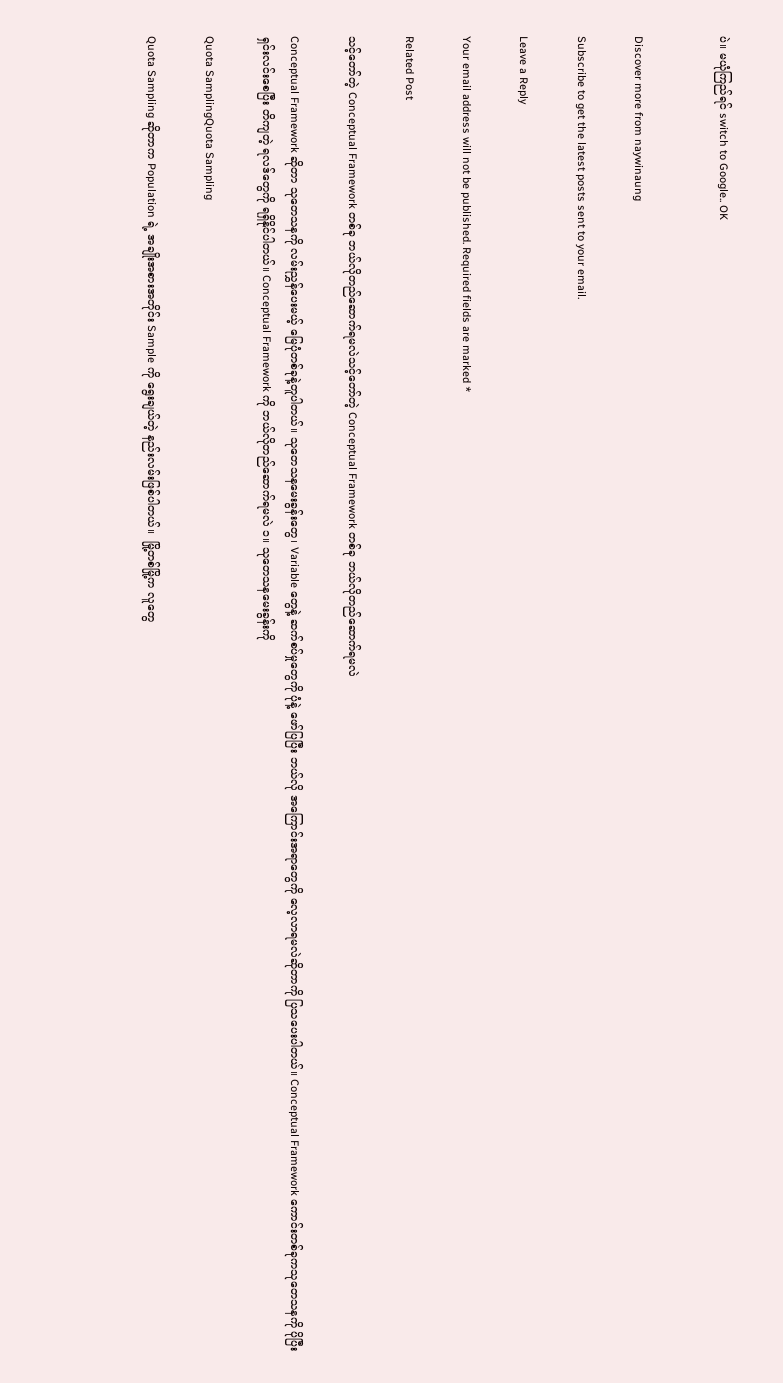ပဲ။ မယုံကြည်ရင် switch to Google.. OK


Discover more from naywinaung

Subscribe to get the latest posts sent to your email.

Leave a Reply

Your email address will not be published. Required fields are marked *

Related Post

သင့်တော်တဲ့ Conceptual Framework တစ်ခု ဘယ်လိုတည်ဆောက်ရမလဲသင့်တော်တဲ့ Conceptual Framework တစ်ခု ဘယ်လိုတည်ဆောက်ရမလဲ

Conceptual Framework ဆိုတာ သုတေသနကို လမ်းညွှန်ပေးမယ့် မြေပုံတစ်ခုနဲ့တူပါတယ်။ သုတေသနမေးခွန်းတွေ၊ Variable တွေနဲ့ ဆက်စပ်မှုတွေကို ပုံနဲ့ ဖော်ပြပြီး ဘယ်လို အကြောင်းအရာတွေကို လေ့လာရမလဲဆိုတာကို ပြသပေးပါတယ်။ Conceptual Framework ကောင်းတစ်ခုကသုတေသနကို ပိုပြီး ရှင်းလင်းစေပြီး တိကျတဲ့ ရလဒ်တွေကို ရရှိနိုင်ပါတယ်။ Conceptual Framework ကို ဘယ်လိုတည်ဆောက်ရမလဲ ၁။ သုတေသနမေးခွန်းကို

Quota SamplingQuota Sampling

Quota Sampling ဆိုတာက Population ရဲ့ အချိုးအစားအတိုင်း Sample ကို ရွေးချယ်တဲ့ နည်းလမ်းဖြစ်ပါတယ်။  မြို့တစ်မြို့က လူတွေ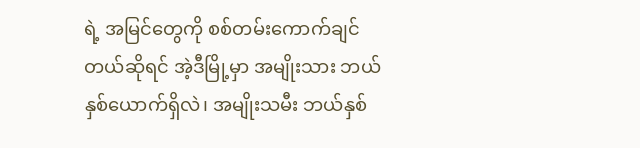ရဲ့ အမြင်တွေကို စစ်တမ်းကောက်ချင်တယ်ဆိုရင် အဲ့ဒီမြို့မှာ အမျိုးသား ဘယ်နှစ်ယောက်ရှိလဲ၊ အမျိုးသမီး ဘယ်နှစ်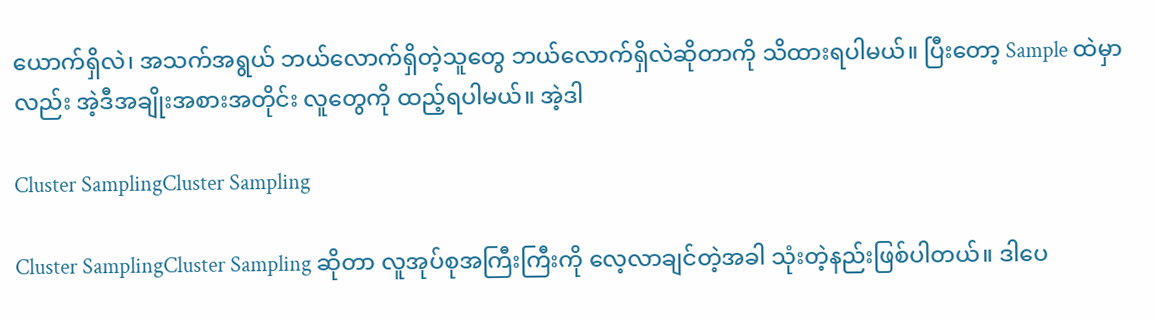ယောက်ရှိလဲ၊ အသက်အရွယ် ဘယ်လောက်ရှိတဲ့သူတွေ ဘယ်လောက်ရှိလဲဆိုတာကို သိထားရပါမယ်။ ပြီးတော့ Sample ထဲမှာလည်း အဲ့ဒီအချိုးအစားအတိုင်း လူတွေကို ထည့်ရပါမယ်။ အဲ့ဒါ

Cluster SamplingCluster Sampling

Cluster SamplingCluster Sampling ဆိုတာ လူအုပ်စုအကြီးကြီးကို လေ့လာချင်တဲ့အခါ သုံးတဲ့နည်းဖြစ်ပါတယ်။ ဒါပေ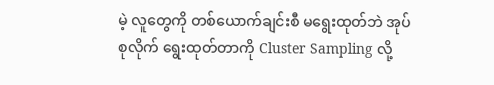မဲ့ လူတွေကို တစ်ယောက်ချင်းစီ မရွေးထုတ်ဘဲ အုပ်စုလိုက် ရွေးထုတ်တာကို Cluster Sampling လို့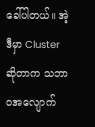ခေါ်ပါတယ်။ အဲ့ဒီမှာ Cluster ဆိုတာက သဘာဝအလျောက်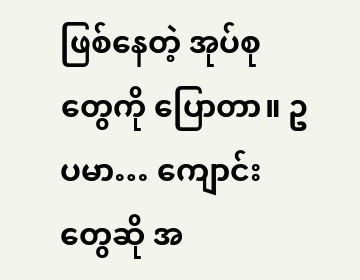ဖြစ်နေတဲ့ အုပ်စုတွေကို ပြောတာ။ ဥပမာ… ကျောင်းတွေဆို အ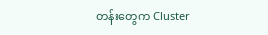တန်းတွေက Cluster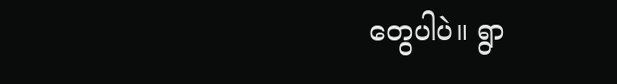တွေပါပဲ။ ရွာ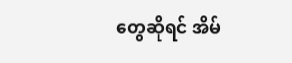တွေဆိုရင် အိမ်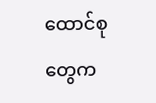ထောင်စုတွေက